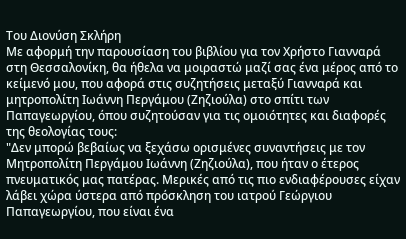Του Διονύση Σκλήρη
Με αφορμή την παρουσίαση του βιβλίου για τον Χρήστο Γιανναρά στη Θεσσαλονίκη, θα ήθελα να μοιραστώ μαζί σας ένα μέρος από το κείμενό μου, που αφορά στις συζητήσεις μεταξύ Γιανναρά και μητροπολίτη Ιωάννη Περγάμου (Ζηζιούλα) στο σπίτι των Παπαγεωργίου, όπου συζητούσαν για τις ομοιότητες και διαφορές της θεολογίας τους:
"Δεν μπορώ βεβαίως να ξεχάσω ορισμένες συναντήσεις με τον Μητροπολίτη Περγάμου Ιωάννη (Ζηζιούλα), που ήταν ο έτερος πνευματικός μας πατέρας. Μερικές από τις πιο ενδιαφέρουσες είχαν λάβει χώρα ύστερα από πρόσκληση του ιατρού Γεώργιου Παπαγεωργίου, που είναι ένα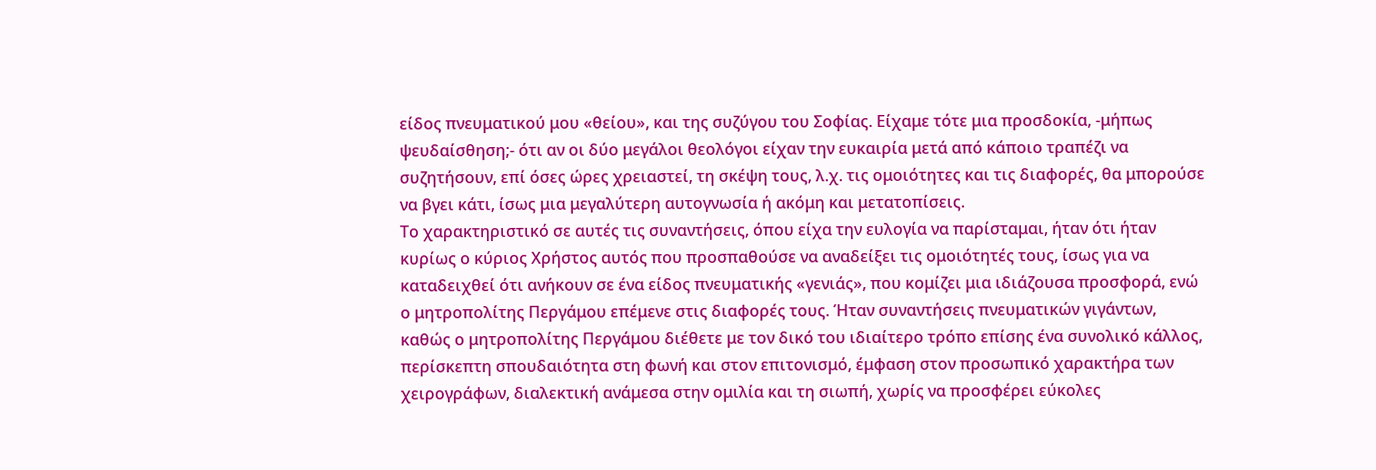είδος πνευματικού μου «θείου», και της συζύγου του Σοφίας. Είχαμε τότε μια προσδοκία, -μήπως ψευδαίσθηση;- ότι αν οι δύο μεγάλοι θεολόγοι είχαν την ευκαιρία μετά από κάποιο τραπέζι να συζητήσουν, επί όσες ώρες χρειαστεί, τη σκέψη τους, λ.χ. τις ομοιότητες και τις διαφορές, θα μπορούσε να βγει κάτι, ίσως μια μεγαλύτερη αυτογνωσία ή ακόμη και μετατοπίσεις.
Το χαρακτηριστικό σε αυτές τις συναντήσεις, όπου είχα την ευλογία να παρίσταμαι, ήταν ότι ήταν κυρίως ο κύριος Χρήστος αυτός που προσπαθούσε να αναδείξει τις ομοιότητές τους, ίσως για να καταδειχθεί ότι ανήκουν σε ένα είδος πνευματικής «γενιάς», που κομίζει μια ιδιάζουσα προσφορά, ενώ ο μητροπολίτης Περγάμου επέμενε στις διαφορές τους. Ήταν συναντήσεις πνευματικών γιγάντων, καθώς ο μητροπολίτης Περγάμου διέθετε με τον δικό του ιδιαίτερο τρόπο επίσης ένα συνολικό κάλλος, περίσκεπτη σπουδαιότητα στη φωνή και στον επιτονισμό, έμφαση στον προσωπικό χαρακτήρα των χειρογράφων, διαλεκτική ανάμεσα στην ομιλία και τη σιωπή, χωρίς να προσφέρει εύκολες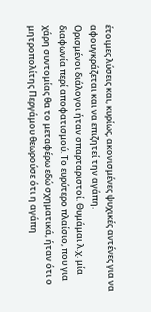έτοιμες λύσεις και, κυρίως, ακονισμένες ψυχικές αντένες για να αφουγκράζεται και να επιζητεί την αγάπη.
Ορισμένοι διάλογοι ήταν σπαρταριστοί. Θυμάμαι λ.χ. μία διαφωνία περί αποφατισμού. Το ευρύτερο πλαίσιο, που για χάρη συντομίας θα το μεταφέρω εδώ σχηματικά, ήταν ότι ο μητροπολίτης Περγάμου θεωρούσε ότι η αγάπη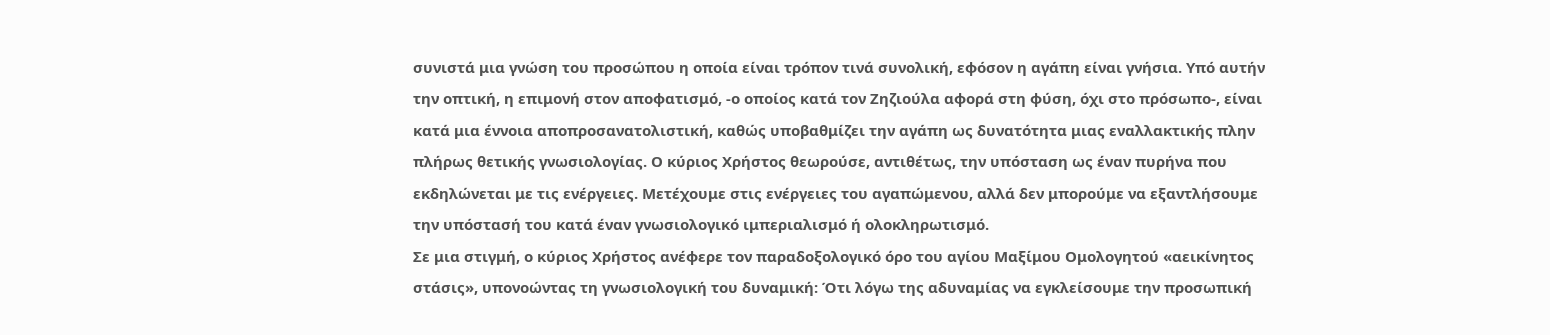συνιστά μια γνώση του προσώπου η οποία είναι τρόπον τινά συνολική, εφόσον η αγάπη είναι γνήσια. Υπό αυτήν την οπτική, η επιμονή στον αποφατισμό, -ο οποίος κατά τον Ζηζιούλα αφορά στη φύση, όχι στο πρόσωπο-, είναι κατά μια έννοια αποπροσανατολιστική, καθώς υποβαθμίζει την αγάπη ως δυνατότητα μιας εναλλακτικής πλην πλήρως θετικής γνωσιολογίας. Ο κύριος Χρήστος θεωρούσε, αντιθέτως, την υπόσταση ως έναν πυρήνα που εκδηλώνεται με τις ενέργειες. Μετέχουμε στις ενέργειες του αγαπώμενου, αλλά δεν μπορούμε να εξαντλήσουμε την υπόστασή του κατά έναν γνωσιολογικό ιμπεριαλισμό ή ολοκληρωτισμό.
Σε μια στιγμή, ο κύριος Χρήστος ανέφερε τον παραδοξολογικό όρο του αγίου Μαξίμου Ομολογητού «αεικίνητος στάσις», υπονοώντας τη γνωσιολογική του δυναμική: Ότι λόγω της αδυναμίας να εγκλείσουμε την προσωπική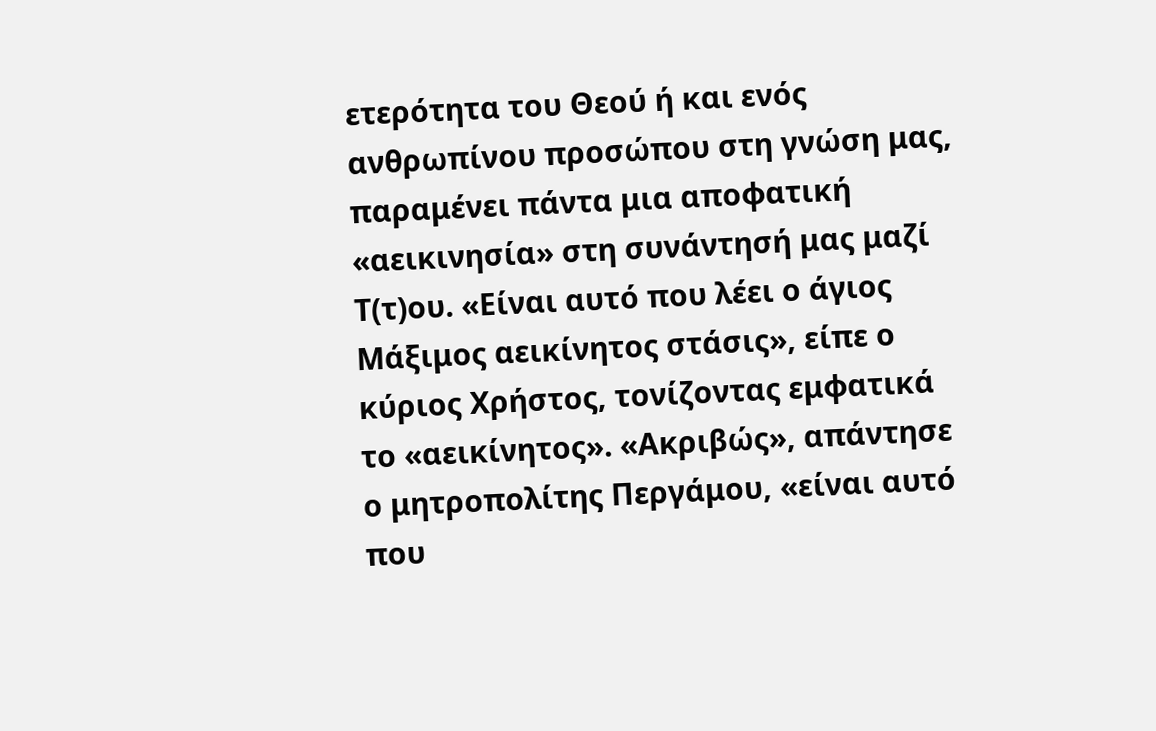ετερότητα του Θεού ή και ενός ανθρωπίνου προσώπου στη γνώση μας, παραμένει πάντα μια αποφατική «αεικινησία» στη συνάντησή μας μαζί Τ(τ)ου. «Είναι αυτό που λέει ο άγιος Μάξιμος αεικίνητος στάσις», είπε ο κύριος Χρήστος, τονίζοντας εμφατικά το «αεικίνητος». «Ακριβώς», απάντησε ο μητροπολίτης Περγάμου, «είναι αυτό που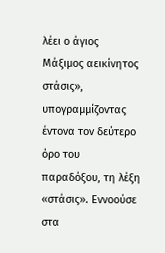λέει ο άγιος Μάξιμος αεικίνητος στάσις», υπογραμμίζοντας έντονα τον δεύτερο όρο του παραδόξου, τη λέξη «στάσις». Εννοούσε στα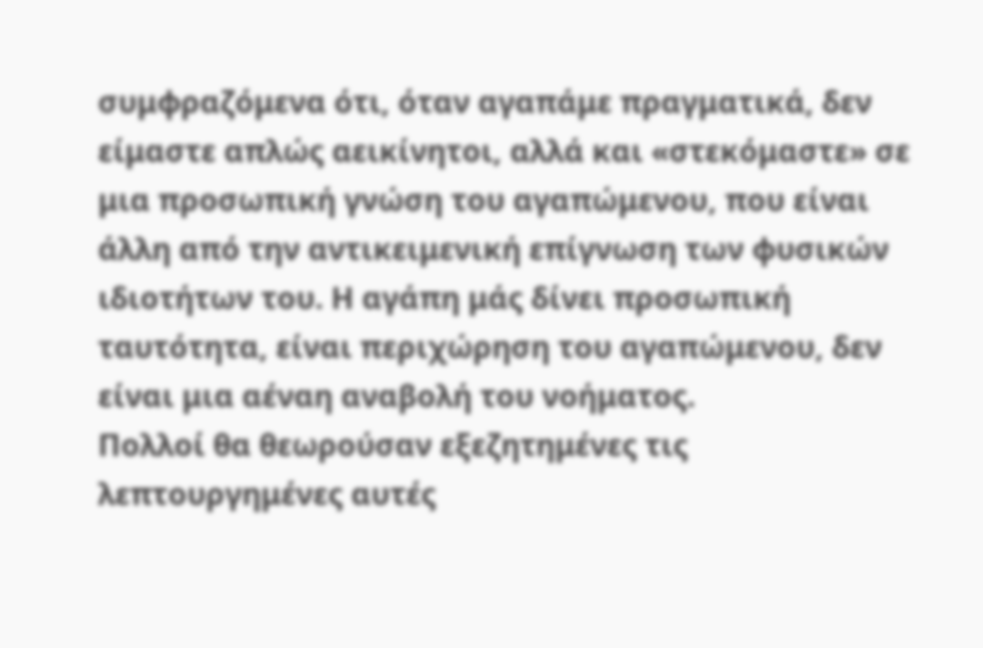συμφραζόμενα ότι, όταν αγαπάμε πραγματικά, δεν είμαστε απλώς αεικίνητοι, αλλά και «στεκόμαστε» σε μια προσωπική γνώση του αγαπώμενου, που είναι άλλη από την αντικειμενική επίγνωση των φυσικών ιδιοτήτων του. Η αγάπη μάς δίνει προσωπική ταυτότητα, είναι περιχώρηση του αγαπώμενου, δεν είναι μια αέναη αναβολή του νοήματος.
Πολλοί θα θεωρούσαν εξεζητημένες τις λεπτουργημένες αυτές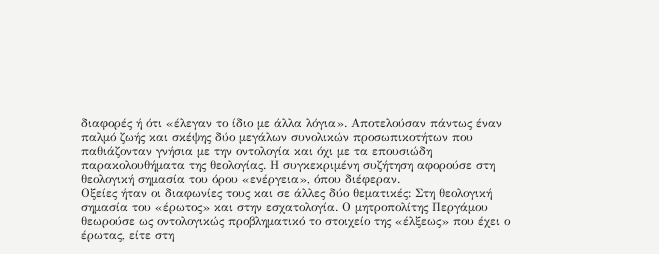διαφορές ή ότι «έλεγαν το ίδιο με άλλα λόγια». Αποτελούσαν πάντως έναν παλμό ζωής και σκέψης δύο μεγάλων συνολικών προσωπικοτήτων που παθιάζονταν γνήσια με την οντολογία και όχι με τα επουσιώδη παρακολουθήματα της θεολογίας. Η συγκεκριμένη συζήτηση αφορούσε στη θεολογική σημασία του όρου «ενέργεια», όπου διέφεραν.
Οξείες ήταν οι διαφωνίες τους και σε άλλες δύο θεματικές: Στη θεολογική σημασία του «έρωτος» και στην εσχατολογία. Ο μητροπολίτης Περγάμου θεωρούσε ως οντολογικώς προβληματικό το στοιχείο της «έλξεως» που έχει ο έρωτας, είτε στη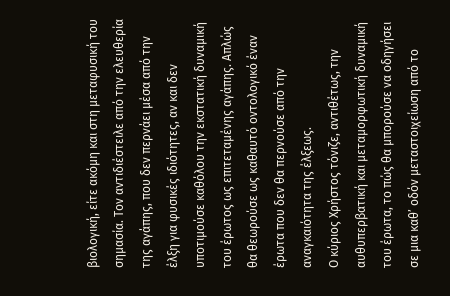βιολογική, είτε ακόμη και στη μεταφυσική του σημασία. Τον αντιδιέστειλε από την ελευθερία της αγάπης, που δεν περνάει μέσα από την έλξη για φυσικές ιδιότητες, αν και δεν υποτιμούσε καθόλου την εκστατική δυναμική του έρωτος ως επιτεταμένης αγάπης. Απλώς θα θεωρούσε ως καθαυτό οντολογικό έναν έρωτα που δεν θα περνούσε από την αναγκαιότητα της έλξεως.
Ο κύριος Χρήστος τόνιζε, αντιθέτως, την αυθυπερβατική και μεταμορφωτική δυναμική του έρωτα, το πώς θα μπορούσε να οδηγήσει σε μια καθ’ οδόν μεταστοιχείωση από το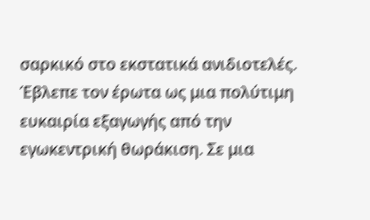σαρκικό στο εκστατικά ανιδιοτελές. Έβλεπε τον έρωτα ως μια πολύτιμη ευκαιρία εξαγωγής από την εγωκεντρική θωράκιση. Σε μια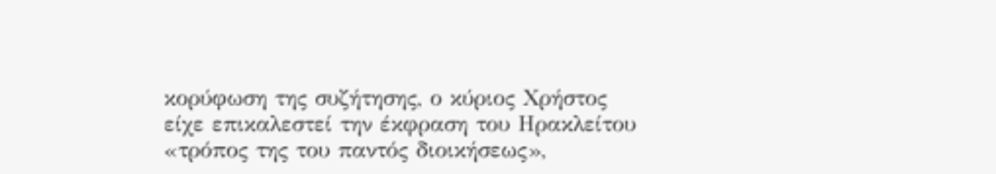κορύφωση της συζήτησης, ο κύριος Χρήστος είχε επικαλεστεί την έκφραση του Ηρακλείτου «τρόπος της του παντός διοικήσεως»,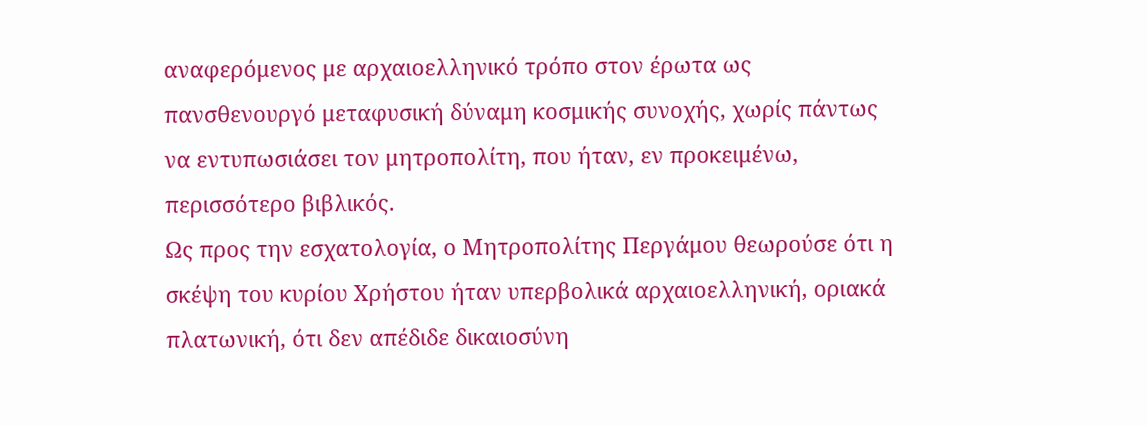αναφερόμενος με αρχαιοελληνικό τρόπο στον έρωτα ως πανσθενουργό μεταφυσική δύναμη κοσμικής συνοχής, χωρίς πάντως να εντυπωσιάσει τον μητροπολίτη, που ήταν, εν προκειμένω, περισσότερο βιβλικός.
Ως προς την εσχατολογία, ο Μητροπολίτης Περγάμου θεωρούσε ότι η σκέψη του κυρίου Χρήστου ήταν υπερβολικά αρχαιοελληνική, οριακά πλατωνική, ότι δεν απέδιδε δικαιοσύνη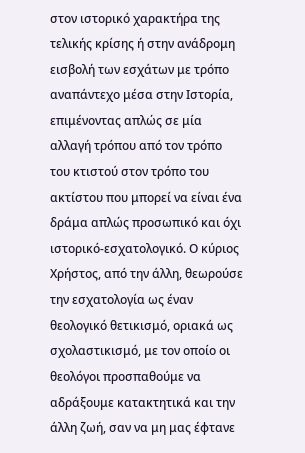στον ιστορικό χαρακτήρα της τελικής κρίσης ή στην ανάδρομη εισβολή των εσχάτων με τρόπο αναπάντεχο μέσα στην Ιστορία, επιμένοντας απλώς σε μία αλλαγή τρόπου από τον τρόπο του κτιστού στον τρόπο του ακτίστου που μπορεί να είναι ένα δράμα απλώς προσωπικό και όχι ιστορικό-εσχατολογικό. Ο κύριος Χρήστος, από την άλλη, θεωρούσε την εσχατολογία ως έναν θεολογικό θετικισμό, οριακά ως σχολαστικισμό, με τον οποίο οι θεολόγοι προσπαθούμε να αδράξουμε κατακτητικά και την άλλη ζωή, σαν να μη μας έφτανε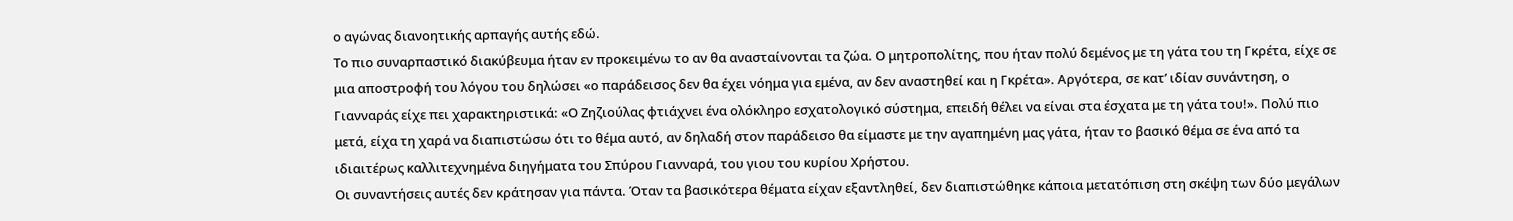ο αγώνας διανοητικής αρπαγής αυτής εδώ.
Το πιο συναρπαστικό διακύβευμα ήταν εν προκειμένω το αν θα ανασταίνονται τα ζώα. Ο μητροπολίτης, που ήταν πολύ δεμένος με τη γάτα του τη Γκρέτα, είχε σε μια αποστροφή του λόγου του δηλώσει «ο παράδεισος δεν θα έχει νόημα για εμένα, αν δεν αναστηθεί και η Γκρέτα». Αργότερα, σε κατ’ ιδίαν συνάντηση, ο Γιανναράς είχε πει χαρακτηριστικά: «Ο Ζηζιούλας φτιάχνει ένα ολόκληρο εσχατολογικό σύστημα, επειδή θέλει να είναι στα έσχατα με τη γάτα του!». Πολύ πιο μετά, είχα τη χαρά να διαπιστώσω ότι το θέμα αυτό, αν δηλαδή στον παράδεισο θα είμαστε με την αγαπημένη μας γάτα, ήταν το βασικό θέμα σε ένα από τα ιδιαιτέρως καλλιτεχνημένα διηγήματα του Σπύρου Γιανναρά, του γιου του κυρίου Χρήστου.
Οι συναντήσεις αυτές δεν κράτησαν για πάντα. Όταν τα βασικότερα θέματα είχαν εξαντληθεί, δεν διαπιστώθηκε κάποια μετατόπιση στη σκέψη των δύο μεγάλων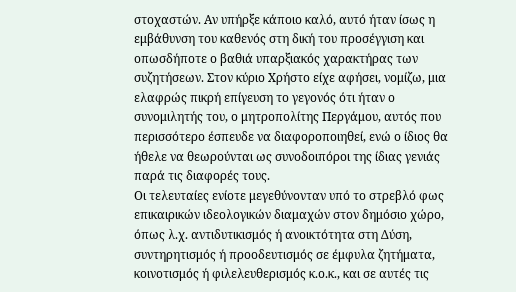στοχαστών. Αν υπήρξε κάποιο καλό, αυτό ήταν ίσως η εμβάθυνση του καθενός στη δική του προσέγγιση και οπωσδήποτε ο βαθιά υπαρξιακός χαρακτήρας των συζητήσεων. Στον κύριο Χρήστο είχε αφήσει, νομίζω, μια ελαφρώς πικρή επίγευση το γεγονός ότι ήταν ο συνομιλητής του, ο μητροπολίτης Περγάμου, αυτός που περισσότερο έσπευδε να διαφοροποιηθεί, ενώ ο ίδιος θα ήθελε να θεωρούνται ως συνοδοιπόροι της ίδιας γενιάς παρά τις διαφορές τους.
Οι τελευταίες ενίοτε μεγεθύνονταν υπό το στρεβλό φως επικαιρικών ιδεολογικών διαμαχών στον δημόσιο χώρο, όπως λ.χ. αντιδυτικισμός ή ανοικτότητα στη Δύση, συντηρητισμός ή προοδευτισμός σε έμφυλα ζητήματα, κοινοτισμός ή φιλελευθερισμός κ.ο.κ., και σε αυτές τις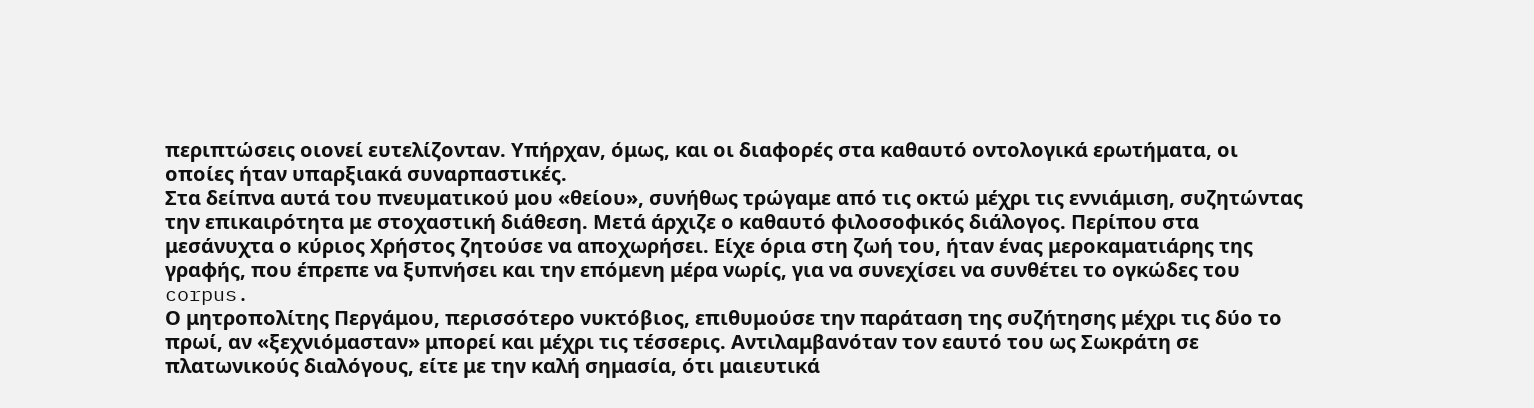περιπτώσεις οιονεί ευτελίζονταν. Υπήρχαν, όμως, και οι διαφορές στα καθαυτό οντολογικά ερωτήματα, οι οποίες ήταν υπαρξιακά συναρπαστικές.
Στα δείπνα αυτά του πνευματικού μου «θείου», συνήθως τρώγαμε από τις οκτώ μέχρι τις εννιάμιση, συζητώντας την επικαιρότητα με στοχαστική διάθεση. Μετά άρχιζε ο καθαυτό φιλοσοφικός διάλογος. Περίπου στα μεσάνυχτα ο κύριος Χρήστος ζητούσε να αποχωρήσει. Είχε όρια στη ζωή του, ήταν ένας μεροκαματιάρης της γραφής, που έπρεπε να ξυπνήσει και την επόμενη μέρα νωρίς, για να συνεχίσει να συνθέτει το ογκώδες του corpus.
Ο μητροπολίτης Περγάμου, περισσότερο νυκτόβιος, επιθυμούσε την παράταση της συζήτησης μέχρι τις δύο το πρωί, αν «ξεχνιόμασταν» μπορεί και μέχρι τις τέσσερις. Αντιλαμβανόταν τον εαυτό του ως Σωκράτη σε πλατωνικούς διαλόγους, είτε με την καλή σημασία, ότι μαιευτικά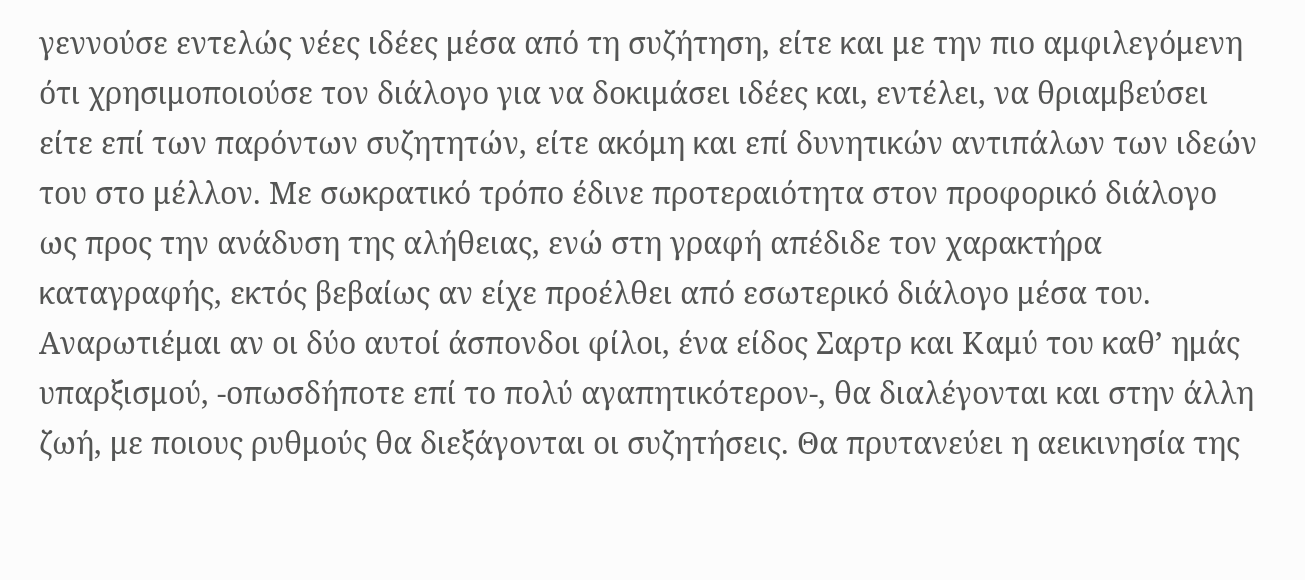γεννούσε εντελώς νέες ιδέες μέσα από τη συζήτηση, είτε και με την πιο αμφιλεγόμενη ότι χρησιμοποιούσε τον διάλογο για να δοκιμάσει ιδέες και, εντέλει, να θριαμβεύσει είτε επί των παρόντων συζητητών, είτε ακόμη και επί δυνητικών αντιπάλων των ιδεών του στο μέλλον. Με σωκρατικό τρόπο έδινε προτεραιότητα στον προφορικό διάλογο ως προς την ανάδυση της αλήθειας, ενώ στη γραφή απέδιδε τον χαρακτήρα καταγραφής, εκτός βεβαίως αν είχε προέλθει από εσωτερικό διάλογο μέσα του. Αναρωτιέμαι αν οι δύο αυτοί άσπονδοι φίλοι, ένα είδος Σαρτρ και Καμύ του καθ’ ημάς υπαρξισμού, -οπωσδήποτε επί το πολύ αγαπητικότερον-, θα διαλέγονται και στην άλλη ζωή, με ποιους ρυθμούς θα διεξάγονται οι συζητήσεις. Θα πρυτανεύει η αεικινησία της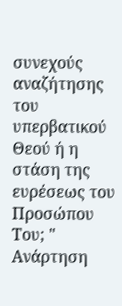συνεχούς αναζήτησης του υπερβατικού Θεού ή η στάση της ευρέσεως του Προσώπου Του; "
Ανάρτηση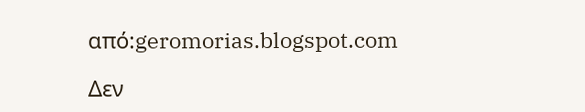από:geromorias.blogspot.com

Δεν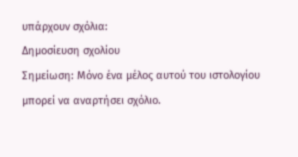υπάρχουν σχόλια:
Δημοσίευση σχολίου
Σημείωση: Μόνο ένα μέλος αυτού του ιστολογίου μπορεί να αναρτήσει σχόλιο.